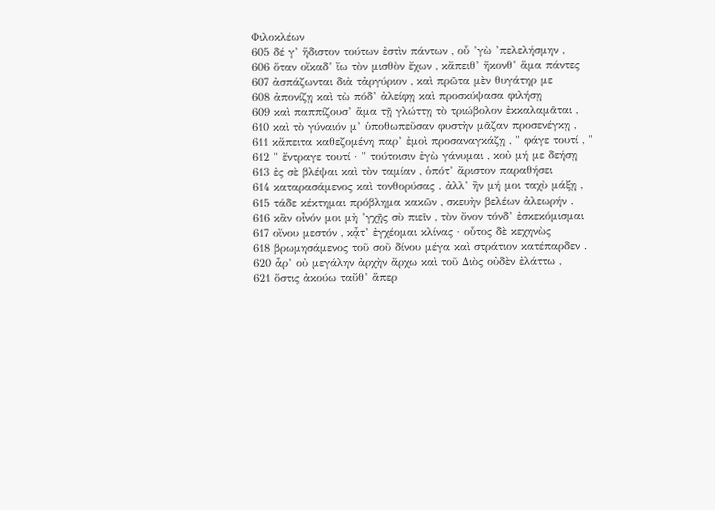Φιλοκλέων
605 δέ γ’ ἥδιστον τούτων ἐστὶν πάντων , οὗ ’γὼ ’πελελήσμην ,
606 ὅταν οἴκαδ’ ἴω τὸν μισθὸν ἔχων , κἄπειθ’ ἥκονθ’ ἅμα πάντες
607 ἀσπάζωνται διὰ τἀργύριον , καὶ πρῶτα μὲν θυγάτηρ με
608 ἀπονίζῃ καὶ τὼ πόδ’ ἀλείφῃ καὶ προσκύψασα φιλήσῃ
609 καὶ παππίζουσ’ ἅμα τῇ γλώττῃ τὸ τριώβολον ἐκκαλαμᾶται ,
610 καὶ τὸ γύναιόν μ’ ὑποθωπεῦσαν φυστὴν μᾶζαν προσενέγκῃ ,
611 κἄπειτα καθεζομένη παρ’ ἐμοὶ προσαναγκάζῃ , " φάγε τουτί , "
612 " ἔντραγε τουτί · " τούτοισιν ἐγὼ γάνυμαι , κοὐ μή με δεήσῃ
613 ἐς σὲ βλέψαι καὶ τὸν ταμίαν , ὁπότ’ ἄριστον παραθήσει
614 καταρασάμενος καὶ τονθορύσας . ἀλλ’ ἢν μή μοι ταχὺ μάξῃ ,
615 τάδε κέκτημαι πρόβλημα κακῶν , σκευὴν βελέων ἀλεωρήν .
616 κἂν οἶνόν μοι μὴ ’γχῇς σὺ πιεῖν , τὸν ὄνον τόνδ’ ἐσκεκόμισμαι
617 οἴνου μεστόν , κᾆτ’ ἐγχέομαι κλίνας · οὗτος δὲ κεχηνὼς
618 βρωμησάμενος τοῦ σοῦ δίνου μέγα καὶ στράτιον κατέπαρδεν .
620 ἆρ’ οὐ μεγάλην ἀρχὴν ἄρχω καὶ τοῦ Διὸς οὐδὲν ἐλάττω ,
621 ὅστις ἀκούω ταὔθ’ ἅπερ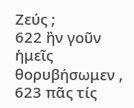Ζεύς ;
622 ἢν γοῦν ἡμεῖς θορυβήσωμεν ,
623 πᾶς τίς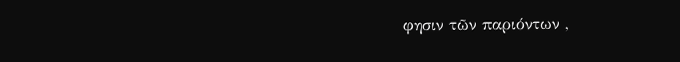φησιν τῶν παριόντων ,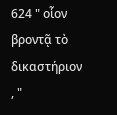624 " οἷον βροντᾷ τὸ δικαστήριον , "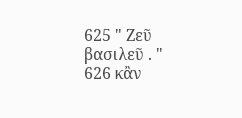625 " Ζεῦ βασιλεῦ . "
626 κἂν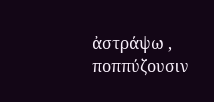ἀστράψω , ποππύζουσιν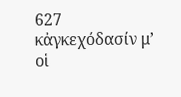627 κἀγκεχόδασίν μ’ οἱ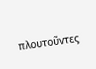πλουτοῦντες